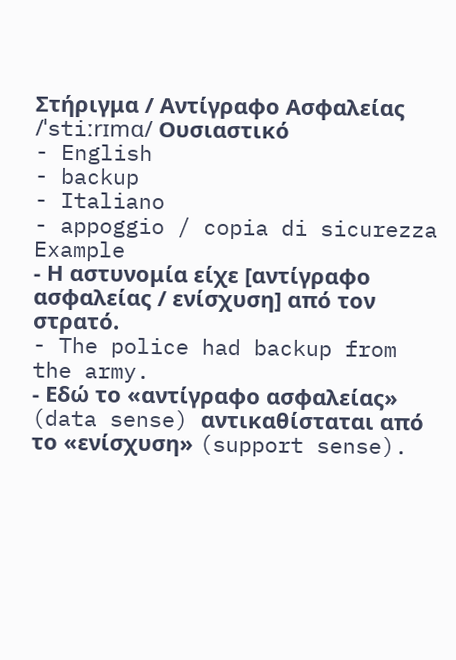Στήριγμα / Αντίγραφο Ασφαλείας /ˈstiːrɪmɑ/ Ουσιαστικό
- English
- backup
- Italiano
- appoggio / copia di sicurezza
Example
- Η αστυνομία είχε [αντίγραφο ασφαλείας / ενίσχυση] από τον στρατό.
- The police had backup from the army.
- Εδώ το «αντίγραφο ασφαλείας» (data sense) αντικαθίσταται από το «ενίσχυση» (support sense).